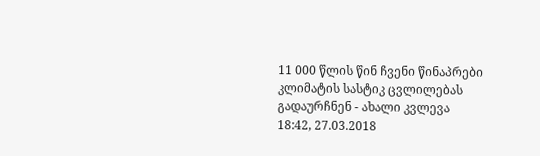11 000 წლის წინ ჩვენი წინაპრები კლიმატის სასტიკ ცვლილებას გადაურჩნენ - ახალი კვლევა
18:42, 27.03.2018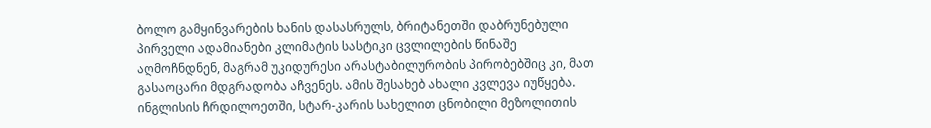ბოლო გამყინვარების ხანის დასასრულს, ბრიტანეთში დაბრუნებული პირველი ადამიანები კლიმატის სასტიკი ცვლილების წინაშე აღმოჩნდნენ, მაგრამ უკიდურესი არასტაბილურობის პირობებშიც კი, მათ გასაოცარი მდგრადობა აჩვენეს. ამის შესახებ ახალი კვლევა იუწყება.
ინგლისის ჩრდილოეთში, სტარ-კარის სახელით ცნობილი მეზოლითის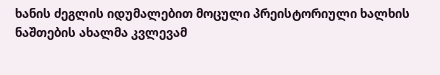ხანის ძეგლის იდუმალებით მოცული პრეისტორიული ხალხის ნაშთების ახალმა კვლევამ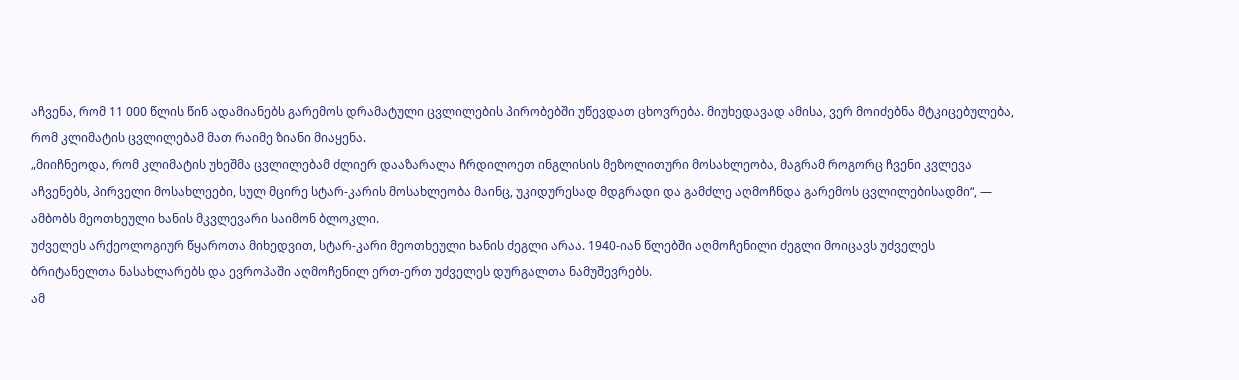აჩვენა, რომ 11 000 წლის წინ ადამიანებს გარემოს დრამატული ცვლილების პირობებში უწევდათ ცხოვრება. მიუხედავად ამისა, ვერ მოიძებნა მტკიცებულება, რომ კლიმატის ცვლილებამ მათ რაიმე ზიანი მიაყენა.
„მიიჩნეოდა, რომ კლიმატის უხეშმა ცვლილებამ ძლიერ დააზარალა ჩრდილოეთ ინგლისის მეზოლითური მოსახლეობა, მაგრამ როგორც ჩვენი კვლევა აჩვენებს, პირველი მოსახლეები, სულ მცირე სტარ-კარის მოსახლეობა მაინც, უკიდურესად მდგრადი და გამძლე აღმოჩნდა გარემოს ცვლილებისადმი“, — ამბობს მეოთხეული ხანის მკვლევარი საიმონ ბლოკლი.
უძველეს არქეოლოგიურ წყაროთა მიხედვით, სტარ-კარი მეოთხეული ხანის ძეგლი არაა. 1940-იან წლებში აღმოჩენილი ძეგლი მოიცავს უძველეს ბრიტანელთა ნასახლარებს და ევროპაში აღმოჩენილ ერთ-ერთ უძველეს დურგალთა ნამუშევრებს.
ამ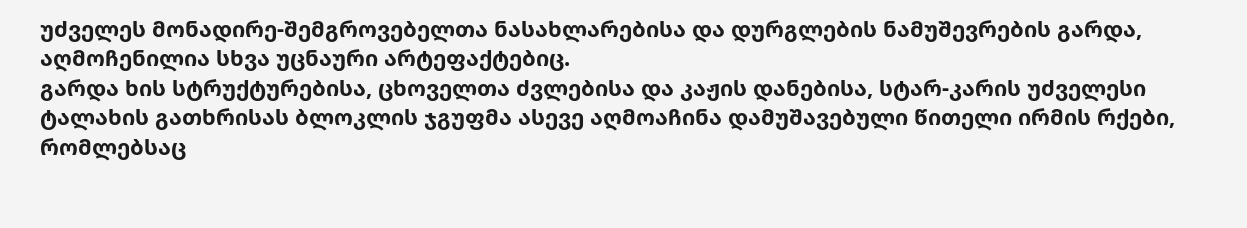უძველეს მონადირე-შემგროვებელთა ნასახლარებისა და დურგლების ნამუშევრების გარდა, აღმოჩენილია სხვა უცნაური არტეფაქტებიც.
გარდა ხის სტრუქტურებისა, ცხოველთა ძვლებისა და კაჟის დანებისა, სტარ-კარის უძველესი ტალახის გათხრისას ბლოკლის ჯგუფმა ასევე აღმოაჩინა დამუშავებული წითელი ირმის რქები, რომლებსაც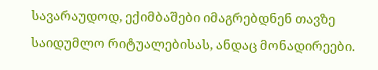სავარაუდოდ, ექიმბაშები იმაგრებდნენ თავზე საიდუმლო რიტუალებისას, ანდაც მონადირეები.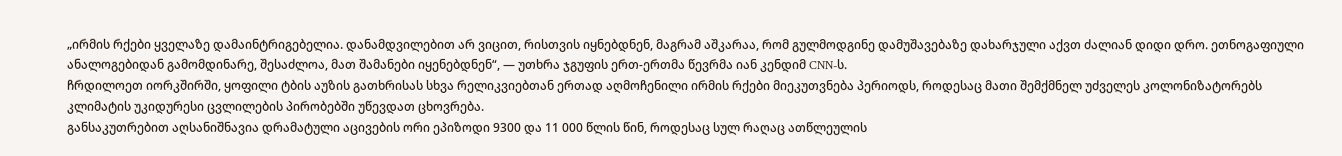„ირმის რქები ყველაზე დამაინტრიგებელია. დანამდვილებით არ ვიცით, რისთვის იყნებდნენ, მაგრამ აშკარაა, რომ გულმოდგინე დამუშავებაზე დახარჯული აქვთ ძალიან დიდი დრო. ეთნოგაფიული ანალოგებიდან გამომდინარე, შესაძლოა, მათ შამანები იყენებდნენ“, — უთხრა ჯგუფის ერთ-ერთმა წევრმა იან კენდიმ CNN-ს.
ჩრდილოეთ იორკშირში, ყოფილი ტბის აუზის გათხრისას სხვა რელიკვიებთან ერთად აღმოჩენილი ირმის რქები მიეკუთვნება პერიოდს, როდესაც მათი შემქმნელ უძველეს კოლონიზატორებს კლიმატის უკიდურესი ცვლილების პირობებში უწევდათ ცხოვრება.
განსაკუთრებით აღსანიშნავია დრამატული აცივების ორი ეპიზოდი 9300 და 11 000 წლის წინ, როდესაც სულ რაღაც ათწლეულის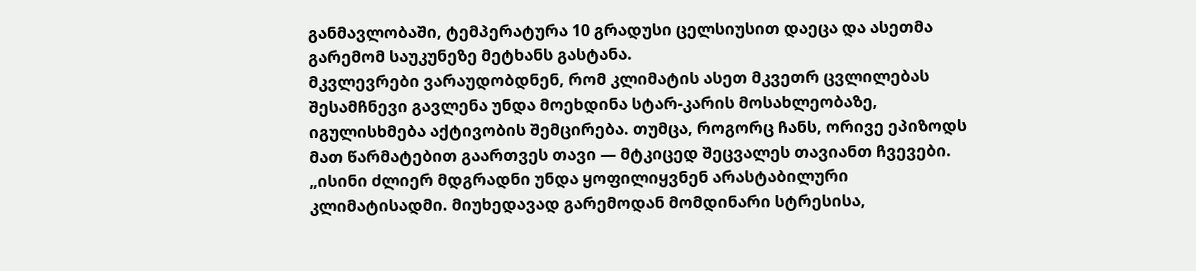განმავლობაში, ტემპერატურა 10 გრადუსი ცელსიუსით დაეცა და ასეთმა გარემომ საუკუნეზე მეტხანს გასტანა.
მკვლევრები ვარაუდობდნენ, რომ კლიმატის ასეთ მკვეთრ ცვლილებას შესამჩნევი გავლენა უნდა მოეხდინა სტარ-კარის მოსახლეობაზე, იგულისხმება აქტივობის შემცირება. თუმცა, როგორც ჩანს, ორივე ეპიზოდს მათ წარმატებით გაართვეს თავი — მტკიცედ შეცვალეს თავიანთ ჩვევები.
„ისინი ძლიერ მდგრადნი უნდა ყოფილიყვნენ არასტაბილური კლიმატისადმი. მიუხედავად გარემოდან მომდინარი სტრესისა,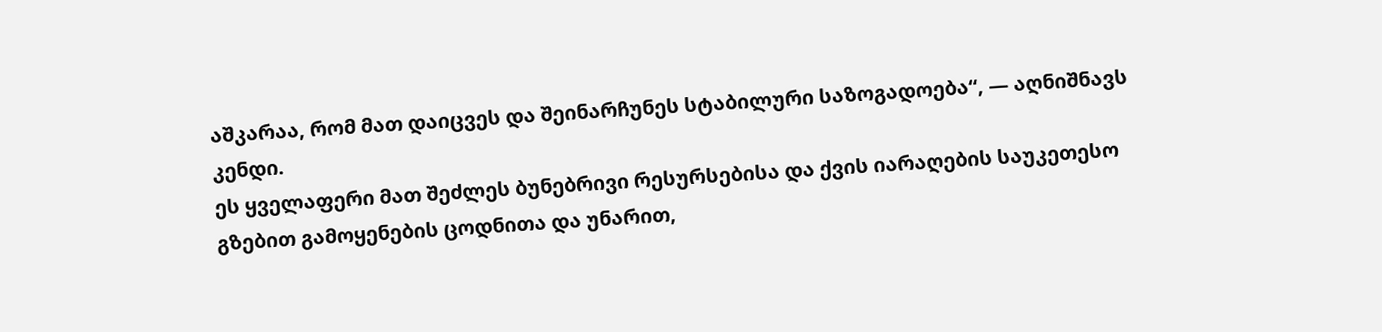აშკარაა, რომ მათ დაიცვეს და შეინარჩუნეს სტაბილური საზოგადოება“, — აღნიშნავს კენდი.
ეს ყველაფერი მათ შეძლეს ბუნებრივი რესურსებისა და ქვის იარაღების საუკეთესო გზებით გამოყენების ცოდნითა და უნარით,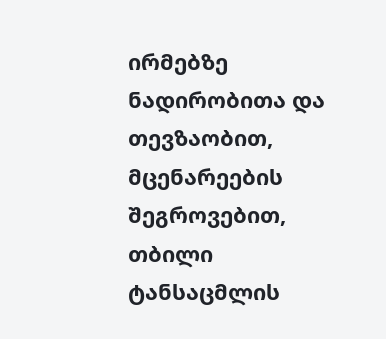ირმებზე ნადირობითა და თევზაობით, მცენარეების შეგროვებით, თბილი ტანსაცმლის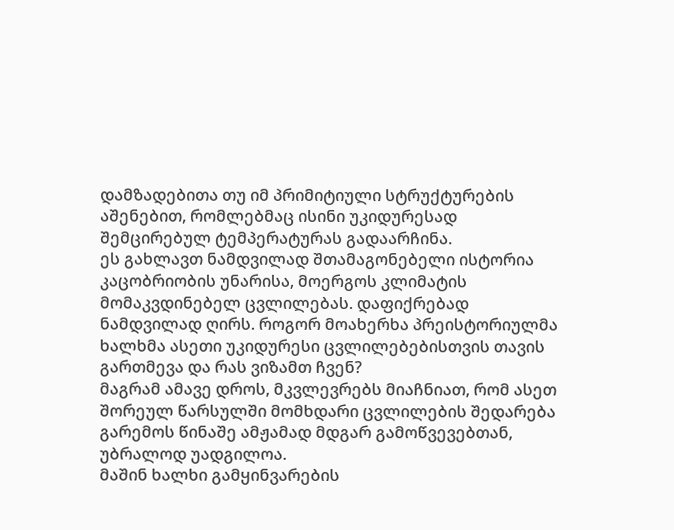დამზადებითა თუ იმ პრიმიტიული სტრუქტურების აშენებით, რომლებმაც ისინი უკიდურესად შემცირებულ ტემპერატურას გადაარჩინა.
ეს გახლავთ ნამდვილად შთამაგონებელი ისტორია კაცობრიობის უნარისა, მოერგოს კლიმატის მომაკვდინებელ ცვლილებას. დაფიქრებად ნამდვილად ღირს. როგორ მოახერხა პრეისტორიულმა ხალხმა ასეთი უკიდურესი ცვლილებებისთვის თავის გართმევა და რას ვიზამთ ჩვენ?
მაგრამ ამავე დროს, მკვლევრებს მიაჩნიათ, რომ ასეთ შორეულ წარსულში მომხდარი ცვლილების შედარება გარემოს წინაშე ამჟამად მდგარ გამოწვევებთან, უბრალოდ უადგილოა.
მაშინ ხალხი გამყინვარების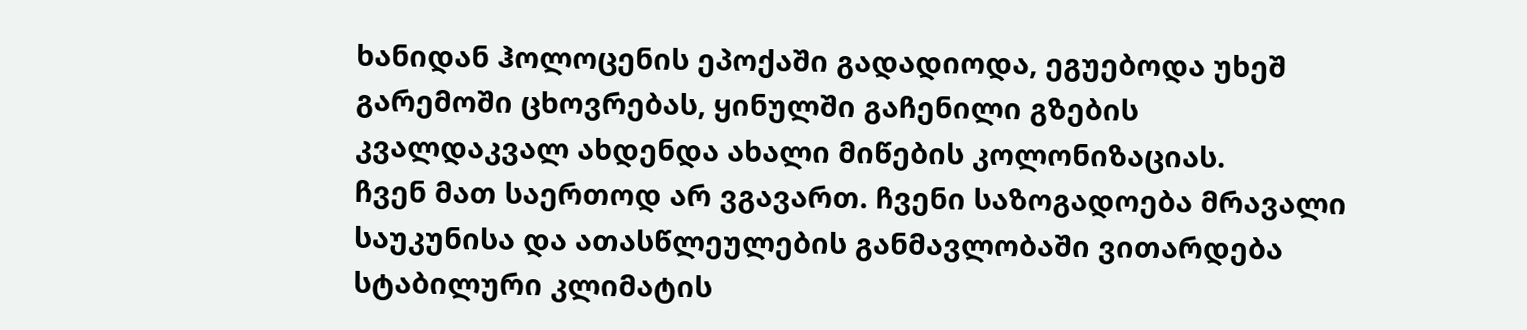ხანიდან ჰოლოცენის ეპოქაში გადადიოდა, ეგუებოდა უხეშ გარემოში ცხოვრებას, ყინულში გაჩენილი გზების კვალდაკვალ ახდენდა ახალი მიწების კოლონიზაციას.
ჩვენ მათ საერთოდ არ ვგავართ. ჩვენი საზოგადოება მრავალი საუკუნისა და ათასწლეულების განმავლობაში ვითარდება სტაბილური კლიმატის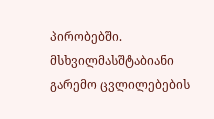პირობებში. მსხვილმასშტაბიანი გარემო ცვლილებების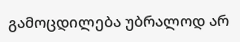გამოცდილება უბრალოდ არ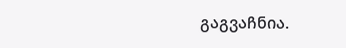გაგვაჩნია.